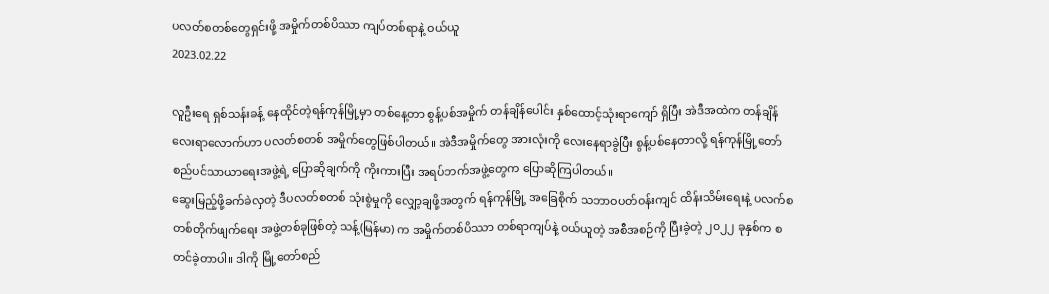ပလတ်စတစ်တွေရှင်းဖို့ အမှိုက်တစ်ပိဿာ ကျပ်တစ်ရာနဲ့ ဝယ်ယူ
2023.02.22

လူဦးရေ ရှစ်သန်းခန့် နေထိုင်တဲ့ရန်ကုန်မြို့မှာ တစ်နေ့တာ စွန့်ပစ်အမှိုက် တန်ချိန်ပေါင်း နှစ်ထောင့်သုံးရာကျော် ရှိပြီး အဲဒီအထဲက တန်ချိန် လေးရာလောက်ဟာ ပလတ်စတစ် အမှိုက်တွေဖြစ်ပါတယ်။ အဲဒီအမှိုက်တွေ အားလုံးကို လေးနေရာခွဲပြီး စွန့်ပစ်နေတာလို့ ရန်ကုန်မြို့တော်စည်ပင်သာယာရေးအဖွဲ့ရဲ့ ပြောဆိုချက်ကို ကိုးကားပြီး အရပ်ဘက်အဖွဲ့တွေက ပြောဆိုကြပါတယ်။
ဆွေးမြည့်ဖို့ခက်ခဲလှတဲ့ ဒီပလတ်စတစ် သုံးစွဲမှုကို လျှော့ချဖို့အတွက် ရန်ကုန်မြို့ အခြေစိုက် သဘာဝပတ်ဝန်းကျင် ထိန်းသိမ်းရေးနဲ့ ပလက်စတစ်တိုက်ဖျက်ရေး အဖွဲ့တစ်ခုဖြစ်တဲ့ သန့်(မြန်မာ) က အမှိုက်တစ်ပိဿာ တစ်ရာကျပ်နဲ့ ဝယ်ယူတဲ့ အစီအစဉ်ကို ပြီးခဲ့တဲ့ ၂၀၂၂ ခုနှစ်က စတင်ခဲ့တာပါ။ ဒါကို မြို့တော်စည်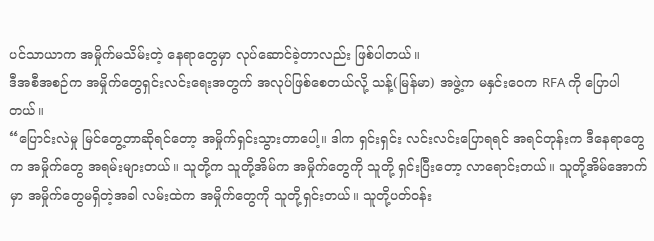ပင်သာယာက အမှိုက်မသိမ်းတဲ့ နေရာတွေမှာ လုပ်ဆောင်ခဲ့တာလည်း ဖြစ်ပါတယ်။
ဒီအစီအစဉ်က အမှိုက်တွေရှင်းလင်းရေးအတွက် အလုပ်ဖြစ်စေတယ်လို့ သန့်(မြန်မာ) အဖွဲ့က မနှင်းဝေက RFA ကို ပြောပါတယ်။
“ပြောင်းလဲမှု မြင်တွေ့တာဆိုရင်တော့ အမှိုက်ရှင်းသွားတာပေါ့။ ဒါက ရှင်းရှင်း လင်းလင်းပြောရရင် အရင်တုန်းက ဒီနေရာတွေက အမှိုက်တွေ အရမ်းများတယ်။ သူတို့က သူတို့အိမ်က အမှိုက်တွေကို သူတို့ ရှင်းပြီးတော့ လာရောင်းတယ်။ သူတို့အိမ်အောက်မှာ အမှိုက်တွေမရှိတဲ့အခါ လမ်းထဲက အမှိုက်တွေကို သူတို့ရှင်းတယ်။ သူတို့ပတ်ဝန်း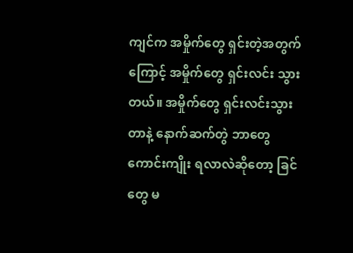ကျင်က အမှိုက်တွေ ရှင်းတဲ့အတွက်ကြောင့် အမှိုက်တွေ ရှင်းလင်း သွားတယ်။ အမှိုက်တွေ ရှင်းလင်းသွားတာနဲ့ နောက်ဆက်တွဲ ဘာတွေကောင်းကျိုး ရလာလဲဆိုတော့ ခြင်တွေ မ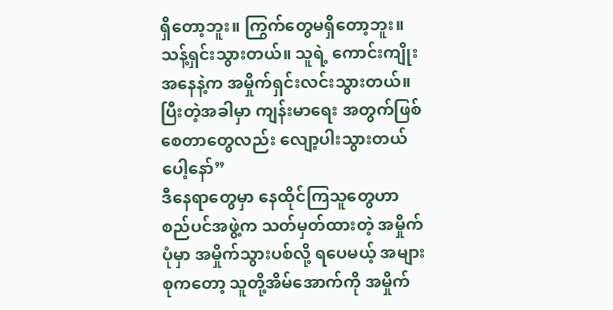ရှိတော့ဘူး။ ကြွက်တွေမရှိတော့ဘူး။ သန့်ရှင်းသွားတယ်။ သူရဲ့ ကောင်းကျိုးအနေနဲ့က အမှိုက်ရှင်းလင်းသွားတယ်။ ပြီးတဲ့အခါမှာ ကျန်းမာရေး အတွက်ဖြစ်စေတာတွေလည်း လျော့ပါးသွားတယ်ပေါ့နော်”
ဒီနေရာတွေမှာ နေထိုင်ကြသူတွေဟာ စည်ပင်အဖွဲ့က သတ်မှတ်ထားတဲ့ အမှိုက်ပုံမှာ အမှိုက်သွားပစ်လို့ ရပေမယ့် အများစုကတော့ သူတို့အိမ်အောက်ကို အမှိုက်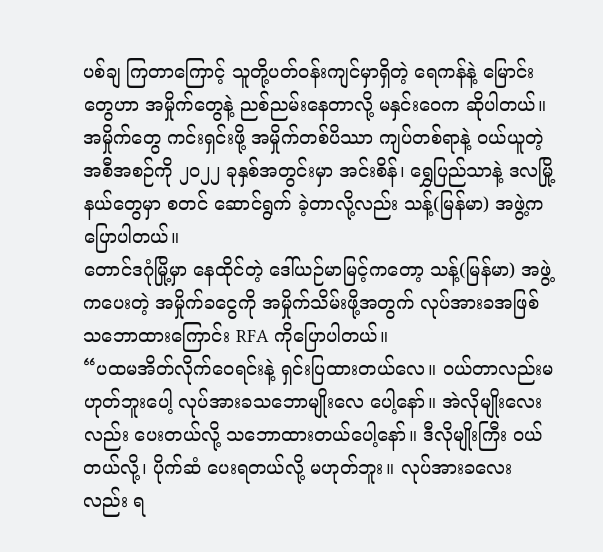ပစ်ချ ကြတာကြောင့် သူတို့ပတ်ဝန်းကျင်မှာရှိတဲ့ ရေကန်နဲ့ မြောင်းတွေဟာ အမှိုက်တွေနဲ့ ညစ်ညမ်းနေတာလို့ မနှင်းဝေက ဆိုပါတယ်။
အမှိုက်တွေ ကင်းရှင်းဖို့ အမှိုက်တစ်ပိဿာ ကျပ်တစ်ရာနဲ့ ဝယ်ယူတဲ့ အစီအစဉ်ကို ၂၀၂၂ ခုနှစ်အတွင်းမှာ အင်းစိန်၊ ရွှေပြည်သာနဲ့ ဒလမြို့နယ်တွေမှာ စတင် ဆောင်ရွက် ခဲ့တာလို့လည်း သန့်(မြန်မာ) အဖွဲ့ကပြောပါတယ်။
တောင်ဒဂုံမြို့မှာ နေထိုင်တဲ့ ဒေါ်ယဉ်မာမြင့်ကတော့ သန့်(မြန်မာ) အဖွဲ့ကပေးတဲ့ အမှိုက်ခငွေကို အမှိုက်သိမ်းဖို့အတွက် လုပ်အားခအဖြစ် သဘောထားကြောင်း RFA ကိုပြောပါတယ်။
“ပထမအိတ်လိုက်ဝေရင်းနဲ့ ရှင်းပြထားတယ်လေ။ ဝယ်တာလည်းမဟုတ်ဘူးပေါ့ လုပ်အားခသဘောမျိုးလေ ပေါ့နော်။ အဲလိုမျိုးလေးလည်း ပေးတယ်လို့ သဘောထားတယ်ပေါ့နော်။ ဒီလိုမျိုးကြီး ဝယ်တယ်လို့၊ ပိုက်ဆံ ပေးရတယ်လို့ မဟုတ်ဘူး။ လုပ်အားခလေးလည်း ရ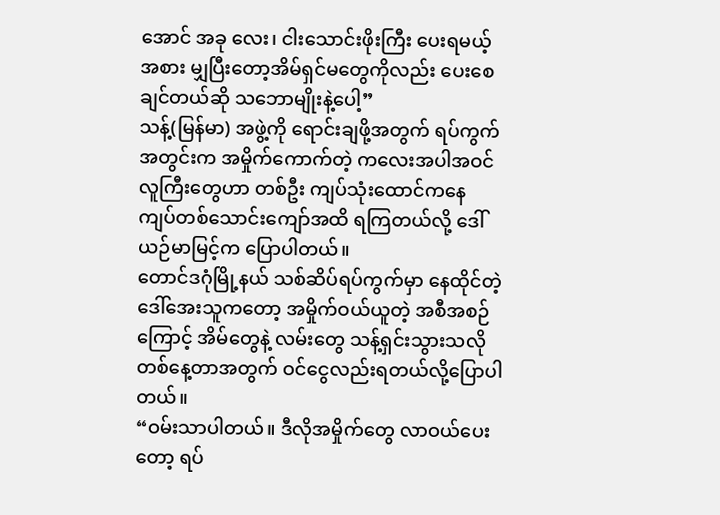အောင် အခု လေး၊ ငါးသောင်းဖိုးကြီး ပေးရမယ့်အစား မျှပြီးတော့အိမ်ရှင်မတွေကိုလည်း ပေးစေချင်တယ်ဆို သဘောမျိုးနဲ့ပေါ့”
သန့်(မြန်မာ) အဖွဲ့ကို ရောင်းချဖို့အတွက် ရပ်ကွက်အတွင်းက အမှိုက်ကောက်တဲ့ ကလေးအပါအဝင် လူကြီးတွေဟာ တစ်ဦး ကျပ်သုံးထောင်ကနေ ကျပ်တစ်သောင်းကျော်အထိ ရကြတယ်လို့ ဒေါ်ယဉ်မာမြင့်က ပြောပါတယ်။
တောင်ဒဂုံမြို့နယ် သစ်ဆိပ်ရပ်ကွက်မှာ နေထိုင်တဲ့ ဒေါ်အေးသူကတော့ အမှိုက်ဝယ်ယူတဲ့ အစီအစဉ်ကြောင့် အိမ်တွေနဲ့ လမ်းတွေ သန့်ရှင်းသွားသလို တစ်နေ့တာအတွက် ဝင်ငွေလည်းရတယ်လို့ပြောပါတယ်။
“ဝမ်းသာပါတယ်။ ဒီလိုအမှိုက်တွေ လာဝယ်ပေးတော့ ရပ်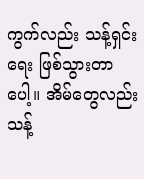ကွက်လည်း သန့်ရှင်းရေး ဖြစ်သွားတာပေါ့။ အိမ်တွေလည်း သန့်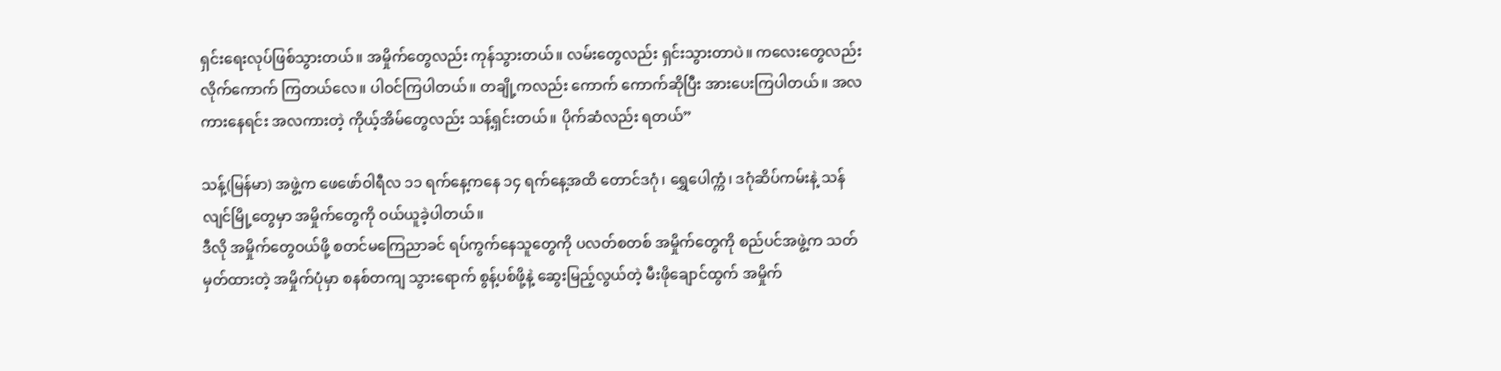ရှင်းရေးလုပ်ဖြစ်သွားတယ်။ အမှိုက်တွေလည်း ကုန်သွားတယ်။ လမ်းတွေလည်း ရှင်းသွားတာပဲ။ ကလေးတွေလည်း လိုက်ကောက် ကြတယ်လေ။ ပါဝင်ကြပါတယ်။ တချို့ကလည်း ကောက် ကောက်ဆိုပြီး အားပေးကြပါတယ်။ အလကားနေရင်း အလကားတဲ့ ကိုယ့်အိမ်တွေလည်း သန့်ရှင်းတယ်။ ပိုက်ဆံလည်း ရတယ်”

သန့်(မြန်မာ) အဖွဲ့က ဖေဖော်ဝါရီလ ၁၁ ရက်နေ့ကနေ ၁၄ ရက်နေ့အထိ တောင်ဒဂုံ၊ ရွှေပေါက္ကံ၊ ဒဂုံဆိပ်ကမ်းနဲ့ သန်လျင်မြို့တွေမှာ အမှိုက်တွေကို ဝယ်ယူခဲ့ပါတယ်။
ဒီလို အမှိုက်တွေဝယ်ဖို့ စတင်မကြေညာခင် ရပ်ကွက်နေသူတွေကို ပလတ်စတစ် အမှိုက်တွေကို စည်ပင်အဖွဲ့က သတ်မှတ်ထားတဲ့ အမှိုက်ပုံမှာ စနစ်တကျ သွားရောက် စွန့်ပစ်ဖို့နဲ့ ဆွေးမြည့်လွယ်တဲ့ မီးဖိုချောင်ထွက် အမှိုက်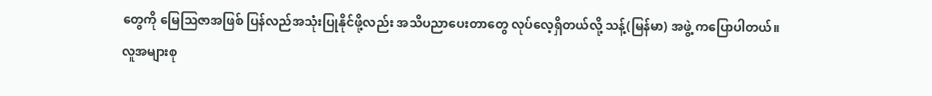တွေကို မြေဩဇာအဖြစ် ပြန်လည်အသုံးပြုနိုင်ဖို့လည်း အသိပညာပေးတာတွေ လုပ်လေ့ရှိတယ်လို့ သန့်(မြန်မာ) အဖွဲ့ ကပြောပါတယ်။
လူအများစု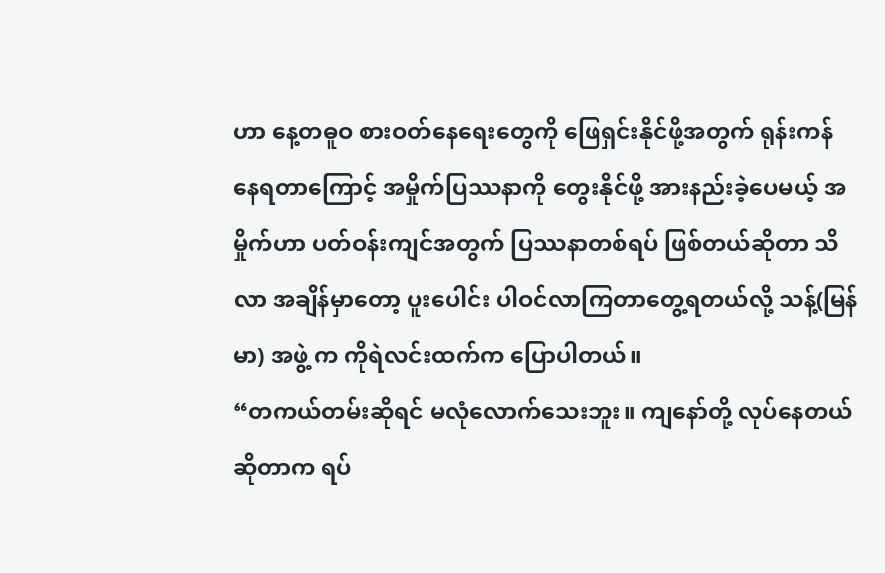ဟာ နေ့တဓူဝ စားဝတ်နေရေးတွေကို ဖြေရှင်းနိုင်ဖို့အတွက် ရုန်းကန် နေရတာကြောင့် အမှိုက်ပြဿနာကို တွေးနိုင်ဖို့ အားနည်းခဲ့ပေမယ့် အမှိုက်ဟာ ပတ်ဝန်းကျင်အတွက် ပြဿနာတစ်ရပ် ဖြစ်တယ်ဆိုတာ သိလာ အချိန်မှာတော့ ပူးပေါင်း ပါဝင်လာကြတာတွေ့ရတယ်လို့ သန့်(မြန်မာ) အဖွဲ့ က ကိုရဲလင်းထက်က ပြောပါတယ်။
“တကယ်တမ်းဆိုရင် မလုံလောက်သေးဘူး။ ကျနော်တို့ လုပ်နေတယ်ဆိုတာက ရပ်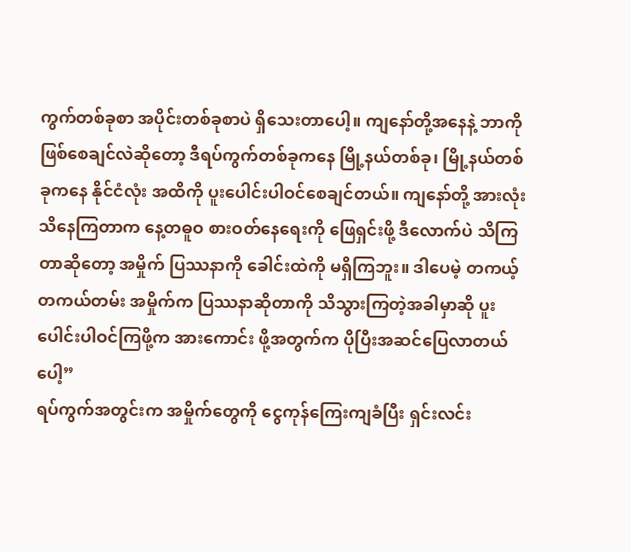ကွက်တစ်ခုစာ အပိုင်းတစ်ခုစာပဲ ရှိသေးတာပေါ့။ ကျနော်တို့အနေနဲ့ ဘာကိုဖြစ်စေချင်လဲဆိုတော့ ဒီရပ်ကွက်တစ်ခုကနေ မြို့နယ်တစ်ခု၊ မြို့နယ်တစ်ခုကနေ နိုင်ငံလုံး အထိကို ပူးပေါင်းပါဝင်စေချင်တယ်။ ကျနော်တို့ အားလုံးသိနေကြတာက နေ့တဓူဝ စားဝတ်နေရေးကို ဖြေရှင်းဖို့ ဒီလောက်ပဲ သိကြတာဆိုတော့ အမှိုက် ပြဿနာကို ခေါင်းထဲကို မရှိကြဘူး။ ဒါပေမဲ့ တကယ့်တကယ်တမ်း အမှိုက်က ပြဿနာဆိုတာကို သိသွားကြတဲ့အခါမှာဆို ပူးပေါင်းပါဝင်ကြဖို့က အားကောင်း ဖို့အတွက်က ပိုပြီးအဆင်ပြေလာတယ်ပေါ့”
ရပ်ကွက်အတွင်းက အမှိုက်တွေကို ငွေကုန်ကြေးကျခံပြီး ရှင်းလင်း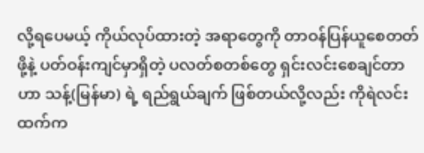လို့ရပေမယ့် ကိုယ်လုပ်ထားတဲ့ အရာတွေကို တာဝန်ပြန်ယူစေတတ်ဖို့နဲ့ ပတ်ဝန်းကျင်မှာရှိတဲ့ ပလတ်စတစ်တွေ ရှင်းလင်းစေချင်တာဟာ သန့်(မြန်မာ) ရဲ့ ရည်ရွယ်ချက် ဖြစ်တယ်လို့လည်း ကိုရဲလင်းထက်က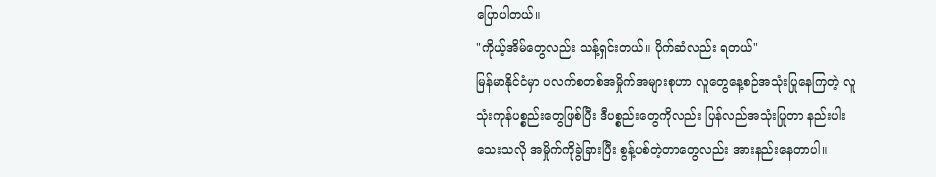ပြောပါတယ်။
"ကိုယ့်အိမ်တွေလည်း သန့်ရှင်းတယ်။ ပိုက်ဆံလည်း ရတယ်"
မြန်မာနိုင်ငံမှာ ပလက်စတစ်အမှိုက်အများစုဟာ လူတွေနေ့စဉ်အသုံးပြုနေကြတဲ့ လူသုံးကုန်ပစ္စည်းတွေဖြစ်ပြီး ဒီပစ္စည်းတွေကိုလည်း ပြန်လည်အသုံးပြုတာ နည်းပါးသေးသလို အမှိုက်ကိုခွဲခြားပြီး စွန့်ပစ်တဲ့တာတွေလည်း အားနည်းနေတာပါ။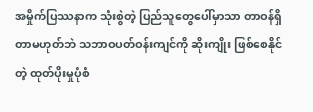အမှိုက်ပြဿနာက သုံးစွဲတဲ့ ပြည်သူတွေပေါ်မှာသာ တာဝန်ရှိတာမဟုတ်ဘဲ သဘာဝပတ်ဝန်းကျင်ကို ဆိုးကျိုး ဖြစ်စေနိုင်တဲ့ ထုတ်ပိုးမှုပုံစံ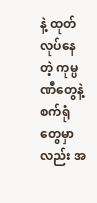နဲ့ ထုတ်လုပ်နေတဲ့ ကုမ္ပဏီတွေနဲ့ စက်ရုံတွေမှာလည်း အ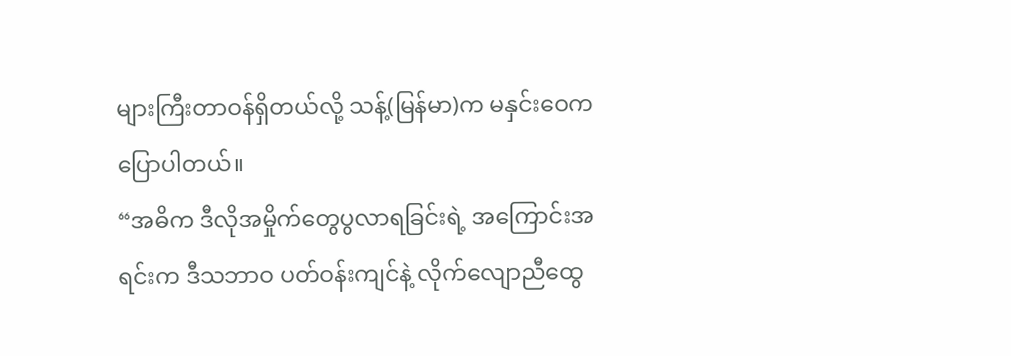များကြီးတာဝန်ရှိတယ်လို့ သန့်(မြန်မာ)က မနှင်းဝေက ပြောပါတယ်။
“အဓိက ဒီလိုအမှိုက်တွေပွလာရခြင်းရဲ့ အကြောင်းအရင်းက ဒီသဘာဝ ပတ်ဝန်းကျင်နဲ့ လိုက်လျောညီထွေ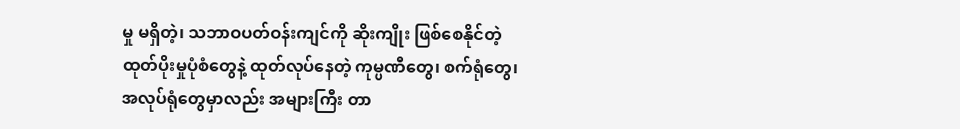မှု မရှိတဲ့၊ သဘာဝပတ်ဝန်းကျင်ကို ဆိုးကျိုး ဖြစ်စေနိုင်တဲ့ ထုတ်ပိုးမှုပုံစံတွေနဲ့ ထုတ်လုပ်နေတဲ့ ကုမ္ပဏီတွေ၊ စက်ရုံတွေ၊ အလုပ်ရုံတွေမှာလည်း အများကြီး တာ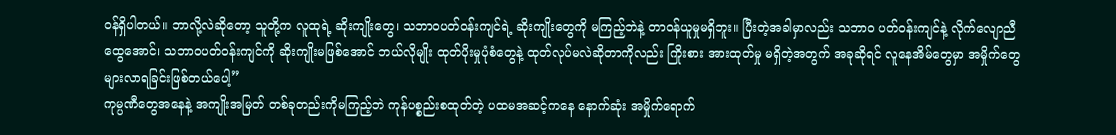ဝန်ရှိပါတယ်။ ဘာလို့လဲဆိုတော့ သူတို့က လူထုရဲ့ ဆိုးကျိုးတွေ၊ သဘာဝပတ်ဝန်းကျင်ရဲ့ ဆိုးကျိုးတွေကို မကြည့်ဘဲနဲ့ တာဝန်ယူမှုမရှိဘူး။ ပြီးတဲ့အခါမှာလည်း သဘာဝ ပတ်ဝန်းကျင်နဲ့ လိုက်လျောညီထွေအောင်၊ သဘာဝပတ်ဝန်းကျင်ကို ဆိုးကျိုးမဖြစ်အောင် ဘယ်လိုမျိုး ထုတ်ပိုးမှုပုံစံတွေနဲ့ ထုတ်လုပ်မလဲဆိုတာကိုလည်း ကြိုးစား အားထုတ်မှု မရှိတဲ့အတွက် အခုဆိုရင် လူနေအိမ်တွေမှာ အမှိုက်တွေ များလာရခြင်းဖြစ်တယ်ပေါ့”
ကုမ္ပဏီတွေအနေနဲ့ အကျိုးအမြတ် တစ်ခုတည်းကိုမကြည့်ဘဲ ကုန်ပစ္စည်းစထုတ်တဲ့ ပထမအဆင့်ကနေ နောက်ဆုံး အမှိုက်ရောက်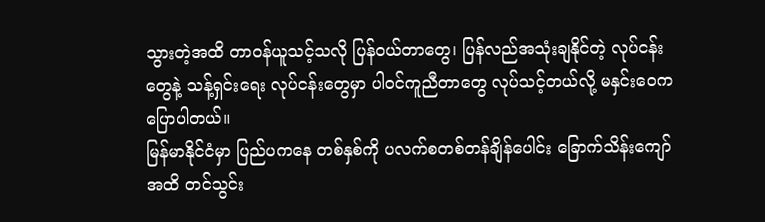သွားတဲ့အထိ တာဝန်ယူသင့်သလို ပြန်ဝယ်တာတွေ၊ ပြန်လည်အသုံးချနိုင်တဲ့ လုပ်ငန်းတွေနဲ့ သန့်ရှင်းရေး လုပ်ငန်းတွေမှာ ပါဝင်ကူညီတာတွေ လုပ်သင့်တယ်လို့ မနှင်းဝေကပြောပါတယ်။
မြန်မာနိုင်ငံမှာ ပြည်ပကနေ တစ်နှစ်ကို ပလက်စတစ်တန်ချိန်ပေါင်း ခြောက်သိန်းကျော် အထိ တင်သွင်း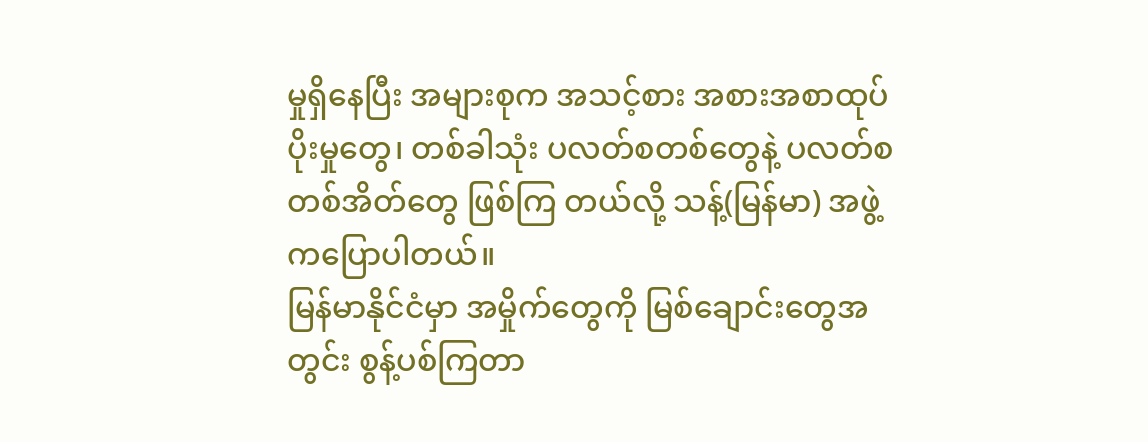မှုရှိနေပြီး အများစုက အသင့်စား အစားအစာထုပ်ပိုးမှုတွေ၊ တစ်ခါသုံး ပလတ်စတစ်တွေနဲ့ ပလတ်စတစ်အိတ်တွေ ဖြစ်ကြ တယ်လို့ သန့်(မြန်မာ) အဖွဲ့ကပြောပါတယ်။
မြန်မာနိုင်ငံမှာ အမှိုက်တွေကို မြစ်ချောင်းတွေအတွင်း စွန့်ပစ်ကြတာ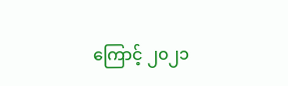ကြောင့် ၂၀၂၁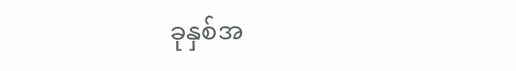ခုနှစ်အ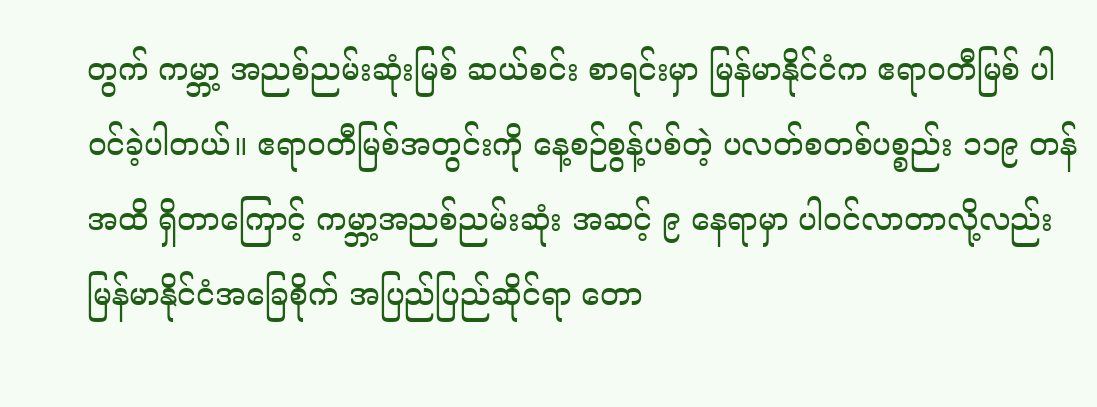တွက် ကမ္ဘာ့ အညစ်ညမ်းဆုံးမြစ် ဆယ်စင်း စာရင်းမှာ မြန်မာနိုင်ငံက ဧရာဝတီမြစ် ပါဝင်ခဲ့ပါတယ်။ ဧရာဝတီမြစ်အတွင်းကို နေ့စဉ်စွန့်ပစ်တဲ့ ပလတ်စတစ်ပစ္စည်း ၁၁၉ တန်အထိ ရှိတာကြောင့် ကမ္ဘာ့အညစ်ညမ်းဆုံး အဆင့် ၉ နေရာမှာ ပါဝင်လာတာလို့လည်း မြန်မာနိုင်ငံအခြေစိုက် အပြည်ပြည်ဆိုင်ရာ တော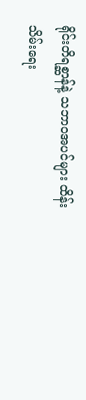ရိုင်းတိရစ္ဆာန်နဲ့ သဘာဝအပင်များ ထိန်းသိမ်းရေး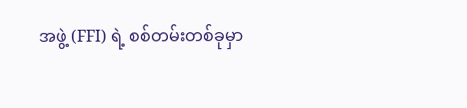အဖွဲ့ (FFI) ရဲ့ စစ်တမ်းတစ်ခုမှာ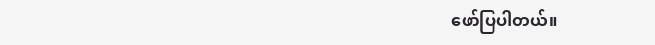ဖော်ပြပါတယ်။